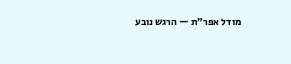מודל אפר״ת — הרגש נובע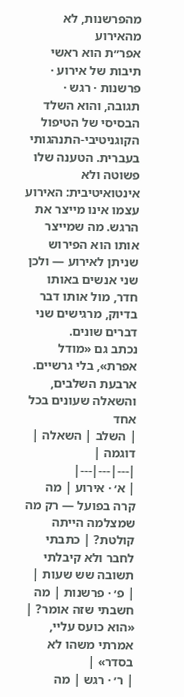מהפרשנות, לא מהאירוע
אפר״ת הוא ראשי תיבות של אירוע · פרשנות · רגש · תגובה, והוא השלד הבסיסי של הטיפול הקוגניטיבי-התנהגותי בעברית. הטענה שלו פשוטה ולא אינטואיטיבית: האירוע עצמו אינו מייצר את הרגש. מה שמייצר אותו הוא הפירוש שניתן לאירוע — ולכן שני אנשים באותו חדר, מול אותו דבר בדיוק, מרגישים שני דברים שונים.
נכתב גם «מודל אפרת», בלי גרשיים.
ארבעת השלבים, והשאלה שעונים בכל אחד
| השלב | השאלה | דוגמה |
|---|---|---|
| א׳ · אירוע | מה קרה בפועל — רק מה שמצלמה הייתה קולטת? | כתבתי לחבר ולא קיבלתי תשובה שש שעות |
| פ׳ · פרשנות | מה חשבתי שזה אומר? | «הוא כועס עליי, אמרתי משהו לא בסדר» |
| ר׳ · רגש | מה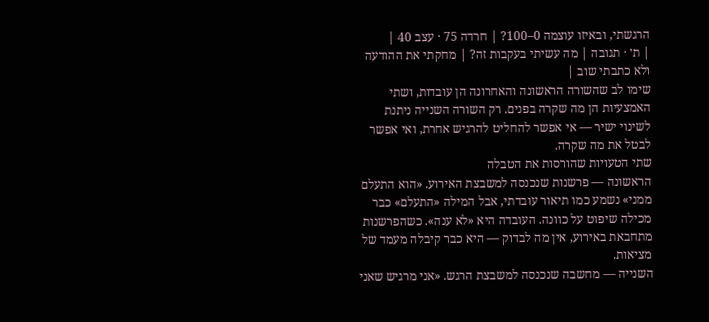הרגשתי, ובאיזו עוצמה 0–100? | חרדה 75 · עצב 40 |
| ת׳ · תגובה | מה עשיתי בעקבות זה? | מחקתי את ההודעה ולא כתבתי שוב |
שימו לב שהשורה הראשונה והאחרונה הן עובדות, ושתי האמצעיות הן מה שקרה בפנים. רק השורה השנייה ניתנת לשינוי ישיר — אי אפשר להחליט להרגיש אחרת, ואי אפשר לבטל את מה שקרה.
שתי הטעויות שהורסות את הטבלה
הראשונה — פרשנות שנכנסה למשבצת האירוע. «הוא התעלם ממני» נשמע כמו תיאור עובדתי, אבל המילה «התעלם» כבר מכילה שיפוט על כוונה. העובדה היא «לא ענה». כשהפרשנות מתחבאת באירוע, אין מה לבדוק — היא כבר קיבלה מעמד של מציאות.
השנייה — מחשבה שנכנסה למשבצת הרגש. «אני מרגיש שאני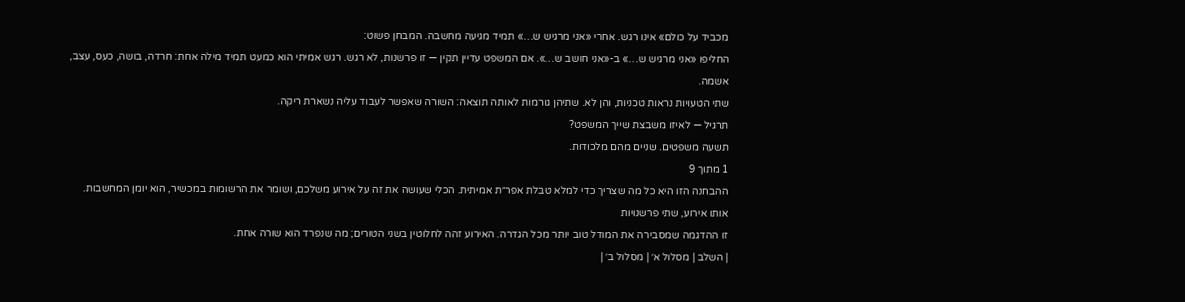מכביד על כולם» אינו רגש. אחרי «אני מרגיש ש…» תמיד מגיעה מחשבה. המבחן פשוט:
החליפו «אני מרגיש ש…» ב-«אני חושב ש…». אם המשפט עדיין תקין — זו פרשנות, לא רגש. רגש אמיתי הוא כמעט תמיד מילה אחת: חרדה, בושה, כעס, עצב, אשמה.
שתי הטעויות נראות טכניות, והן לא. שתיהן גורמות לאותה תוצאה: השורה שאפשר לעבוד עליה נשארת ריקה.
תרגיל — לאיזו משבצת שייך המשפט?
תשעה משפטים. שניים מהם מלכודות.
1 מתוך 9
ההבחנה הזו היא כל מה שצריך כדי למלא טבלת אפר״ת אמיתית. הכלי שעושה את זה על אירוע משלכם, ושומר את הרשומות במכשיר, הוא יומן המחשבות.
אותו אירוע, שתי פרשנויות
זו ההדגמה שמסבירה את המודל טוב יותר מכל הגדרה. האירוע זהה לחלוטין בשני הטורים; מה שנפרד הוא שורה אחת.
| השלב | מסלול א׳ | מסלול ב׳ |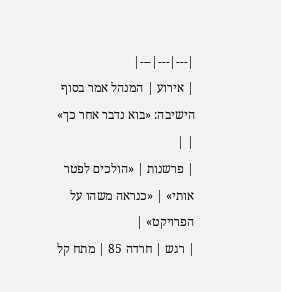|---|---|---|
| אירוע | המנהל אמר בסוף הישיבה: «בוא נדבר אחר כך» | |
| פרשנות | «הולכים לפטר אותי» | «כנראה משהו על הפרויקט» |
| רגש | חרדה 85 | מתח קל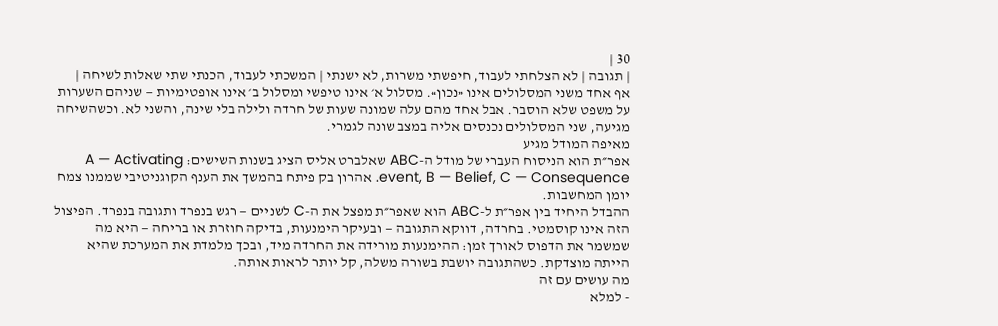30 |
| תגובה | לא הצלחתי לעבוד, חיפשתי משרות, לא ישנתי | המשכתי לעבוד, הכנתי שתי שאלות לשיחה |
אף אחד משני המסלולים אינו «נכון». מסלול א׳ אינו טיפשי ומסלול ב׳ אינו אופטימיות — שניהם השערות על משפט שלא הוסבר. אבל אחד מהם עלה שמונה שעות של חרדה ולילה בלי שינה, והשני לא. וכשהשיחה מגיעה, שני המסלולים נכנסים אליה במצב שונה לגמרי.
מאיפה המודל מגיע
אפר״ת הוא הניסוח העברי של מודל ה-ABC שאלברט אליס הציג בשנות השישים: A — Activating event, B — Belief, C — Consequence. אהרון בק פיתח בהמשך את הענף הקוגניטיבי שממנו צמח יומן המחשבות.
ההבדל היחיד בין אפר״ת ל-ABC הוא שאפר״ת מפצל את ה-C לשניים — רגש בנפרד ותגובה בנפרד. הפיצול הזה אינו קוסמטי. בחרדה, דווקא התגובה — ובעיקר הימנעות, בדיקה חוזרת או בריחה — היא מה שמשמר את הדפוס לאורך זמן: ההימנעות מורידה את החרדה מיד, ובכך מלמדת את המערכת שהיא הייתה מוצדקת. כשהתגובה יושבת בשורה משלה, קל יותר לראות אותה.
מה עושים עם זה
- למלא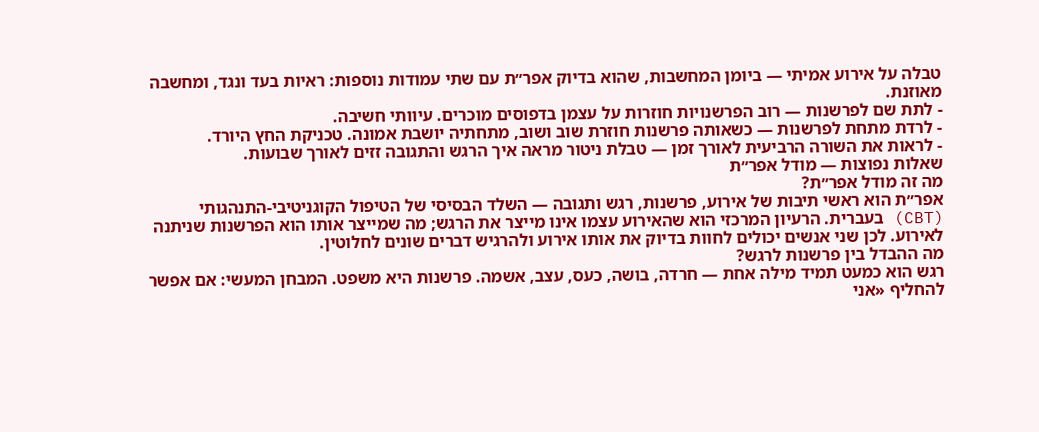טבלה על אירוע אמיתי — ביומן המחשבות, שהוא בדיוק אפר״ת עם שתי עמודות נוספות: ראיות בעד ונגד, ומחשבה מאוזנת.
- לתת שם לפרשנות — רוב הפרשנויות חוזרות על עצמן בדפוסים מוכרים. עיוותי חשיבה.
- לרדת מתחת לפרשנות — כשאותה פרשנות חוזרת שוב ושוב, מתחתיה יושבת אמונה. טכניקת החץ היורד.
- לראות את השורה הרביעית לאורך זמן — טבלת ניטור מראה איך הרגש והתגובה זזים לאורך שבועות.
שאלות נפוצות — מודל אפר״ת
מה זה מודל אפר״ת?
אפר״ת הוא ראשי תיבות של אירוע, פרשנות, רגש ותגובה — השלד הבסיסי של הטיפול הקוגניטיבי-התנהגותי (CBT) בעברית. הרעיון המרכזי הוא שהאירוע עצמו אינו מייצר את הרגש; מה שמייצר אותו הוא הפרשנות שניתנה לאירוע. לכן שני אנשים יכולים לחוות בדיוק את אותו אירוע ולהרגיש דברים שונים לחלוטין.
מה ההבדל בין פרשנות לרגש?
רגש הוא כמעט תמיד מילה אחת — חרדה, בושה, כעס, עצב, אשמה. פרשנות היא משפט. המבחן המעשי: אם אפשר להחליף «אני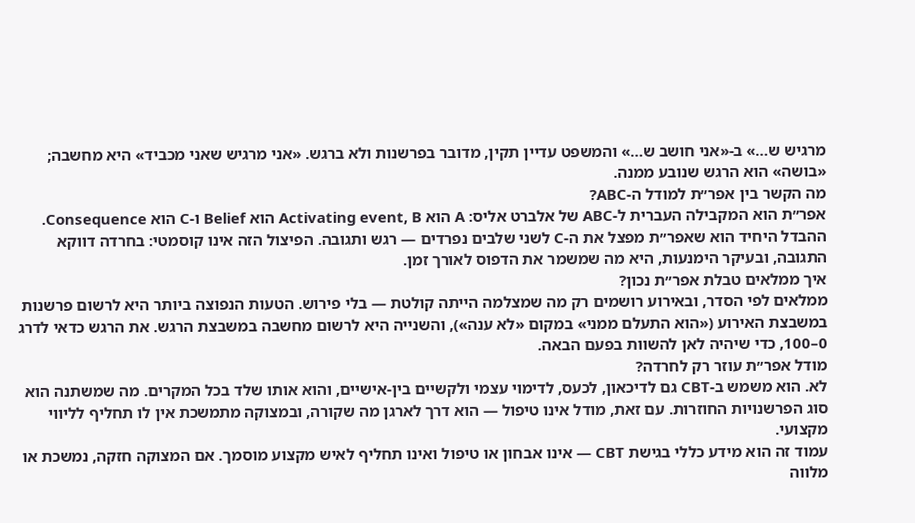מרגיש ש…» ב-«אני חושב ש…» והמשפט עדיין תקין, מדובר בפרשנות ולא ברגש. «אני מרגיש שאני מכביד» היא מחשבה; «בושה» הוא הרגש שנובע ממנה.
מה הקשר בין אפר״ת למודל ה-ABC?
אפר״ת הוא המקבילה העברית ל-ABC של אלברט אליס: A הוא Activating event, B הוא Belief ו-C הוא Consequence. ההבדל היחיד הוא שאפר״ת מפצל את ה-C לשני שלבים נפרדים — רגש ותגובה. הפיצול הזה אינו קוסמטי: בחרדה דווקא התגובה, ובעיקר הימנעות, היא מה שמשמר את הדפוס לאורך זמן.
איך ממלאים טבלת אפר״ת נכון?
ממלאים לפי הסדר, ובאירוע רושמים רק מה שמצלמה הייתה קולטת — בלי פירוש. הטעות הנפוצה ביותר היא לרשום פרשנות במשבצת האירוע («הוא התעלם ממני» במקום «לא ענה»), והשנייה היא לרשום מחשבה במשבצת הרגש. את הרגש כדאי לדרג 0–100, כדי שיהיה לאן להשוות בפעם הבאה.
מודל אפר״ת עוזר רק לחרדה?
לא. הוא משמש ב-CBT גם לדיכאון, לכעס, לדימוי עצמי ולקשיים בין-אישיים, והוא אותו שלד בכל המקרים. מה שמשתנה הוא סוג הפרשנויות החוזרות. עם זאת, מודל אינו טיפול — הוא דרך לארגן מה שקורה, ובמצוקה מתמשכת אין לו תחליף לליווי מקצועי.
עמוד זה הוא מידע כללי בגישת CBT — אינו אבחון או טיפול ואינו תחליף לאיש מקצוע מוסמך. אם המצוקה חזקה, נמשכת או מלווה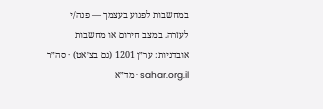במחשבות לפגוע בעצמך — פנה/י לעזרה. במצב חירום או מחשבות אובדניות: ער״ן 1201 (גם בצ׳אט) · סה״ר sahar.org.il · מד״א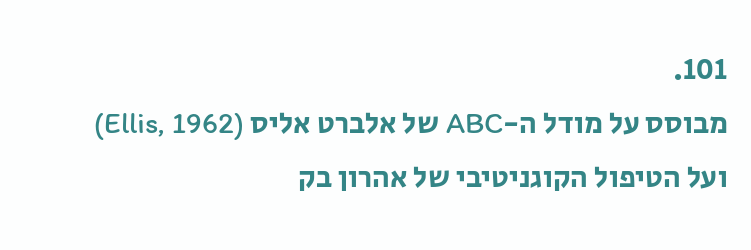101.
מבוסס על מודל ה-ABC של אלברט אליס (Ellis, 1962) ועל הטיפול הקוגניטיבי של אהרון בק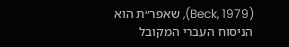(Beck, 1979), שאפר״ת הוא הניסוח העברי המקובל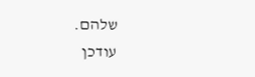שלהם.
עודכן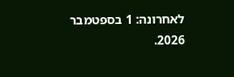לאחרונה: 1 בספטמבר 2026.